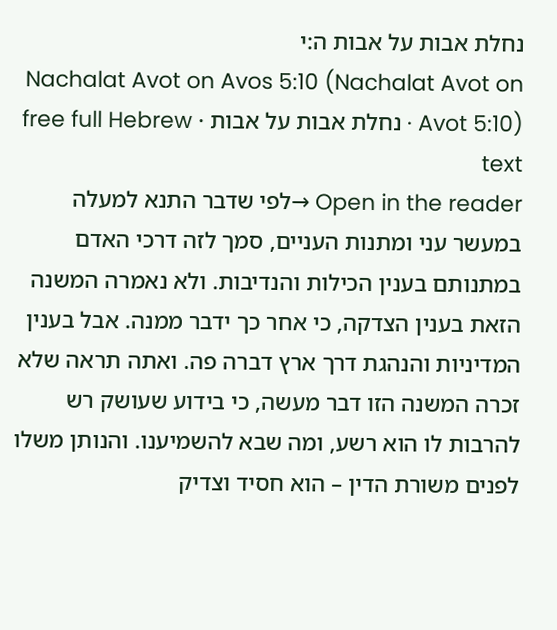נחלת אבות על אבות ה:י
Nachalat Avot on Avos 5:10 (Nachalat Avot on Avot 5:10) · נחלת אבות על אבות · free full Hebrew text
Open in the reader →לפי שדבר התנא למעלה במעשר עני ומתנות העניים, סמך לזה דרכי האדם במתנותם בענין הכילות והנדיבות. ולא נאמרה המשנה הזאת בענין הצדקה, כי אחר כך ידבר ממנה. אבל בענין המדיניות והנהגת דרך ארץ דברה פה. ואתה תראה שלא זכרה המשנה הזו דבר מעשה, כי בידוע שעושק רש להרבות לו הוא רשע, ומה שבא להשמיענו. והנותן משלו לפנים משורת הדין – הוא חסיד וצדיק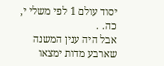יסוד עולם 1 לפי משלי י, כה. .
אבל היה ענין המשנה שארבע מדות ימצאו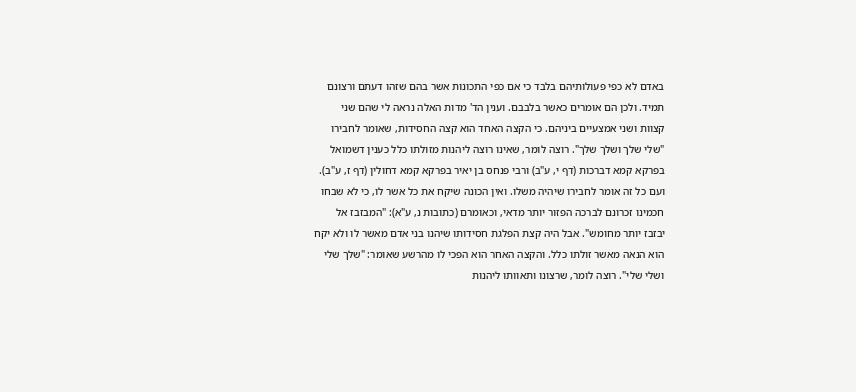באדם לא כפי פעולותיהם בלבד כי אם כפי התכונות אשר בהם שזהו דעתם ורצונם תמיד. ולכן הם אומרים כאשר בלבבם. וענין הד' מדות האלה נראה לי שהם שני קצוות ושני אמצעיים ביניהם. כי הקצה האחד הוא קצה החסידות, שאומר לחבירו "שלי שלך ושלך שלך". רוצה לומר, שאינו רוצה ליהנות מזולתו כלל כענין דשמואל בפרקא קמא דברכות (דף י, ע"ב) ורבי פנחס בן יאיר בפרקא קמא דחולין (דף ז, ע"ב). ועם כל זה אומר לחבירו שיהיה משלו. ואין הכונה שיקח את כל אשר לו, כי לא שבחו חכמינו זכרונם לברכה הפזור יותר מדאי, וכאומרם (כתובות נ, ע"א): "המבזבז אל יבזבז יותר מחומש". אבל היה קצת הפלגת חסידותו שיהנו בני אדם מאשר לו ולא יקח הוא הנאה מאשר זולתו כלל. והקצה האחר הוא הפכי לו מהרשע שאומר: "שלך שלי ושלי שלי". רוצה לומר, שרצונו ותאוותו ליהנות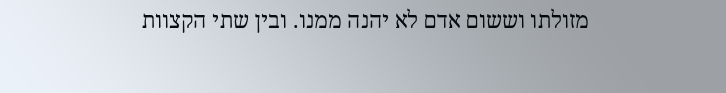מזולתו וששום אדם לא יהנה ממנו. ובין שתי הקצוות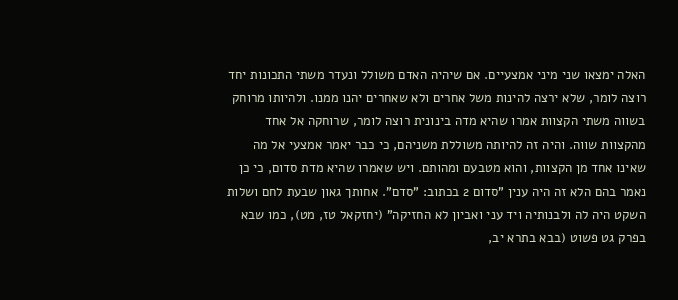האלה ימצאו שני מיני אמצעיים. אם שיהיה האדם משולל ונעדר משתי התכונות יחד רוצה לומר, שלא ירצה להינות משל אחרים ולא שאחרים יהנו ממנו. ולהיותו מרוחק בשווה משתי הקצוות אמרו שהיא מדה בינונית רוצה לומר, שרוחקה אל אחד מהקצוות שווה. והיה זה להיותה משוללת משניהם, כי כבר יאמר אמצעי אל מה שאינו אחד מן הקצוות, והוא מטבעם ומהותם. ויש שאמרו שהיא מדת סדום, כי כן נאמר בהם הלא זה היה ענין "סדום 2 בכתוב: "סדם". אחותך גאון שבעת לחם ושלות השקט היה לה ולבנותיה ויד עני ואביון לא החזיקה" (יחזקאל טז, מט), כמו שבא בפרק גט פשוט (בבא בתרא יב,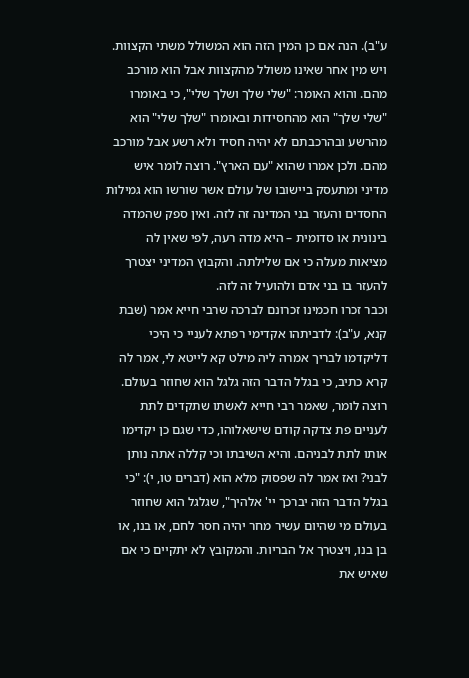ע"ב). הנה אם כן המין הזה הוא המשולל משתי הקצוות.
ויש מין אחר שאינו משולל מהקצוות אבל הוא מורכב מהם. והוא האומר: "שלי שלך ושלך שלי", כי באומרו "שלי שלך" הוא מהחסידות ובאומרו "שלך שלי" הוא מהרשע ובהרכבתם לא יהיה חסיד ולא רשע אבל מורכב מהם. ולכן אמרו שהוא "עם הארץ". רוצה לומר איש מדיני ומתעסק ביישובו של עולם אשר שורשו הוא גמילות החסדים והעזר בני המדינה זה לזה. ואין ספק שהמדה בינונית או סדומית – היא מדה רעה, לפי שאין לה מציאות מעלה כי אם שלילתה. והקבוץ המדיני יצטרך להעזר בו בני אדם ולהועיל זה לזה.
וכבר זכרו חכמינו זכרונם לברכה שרבי חייא אמר (שבת קנא, ע"ב): לדביתהו אקדימי רפתא לעניי כי היכי דליקדמו לבריך אמרה ליה מילט קא לייטא לי, אמר לה קרא כתיב, כי בגלל הדבר הזה גלגל הוא שחוזר בעולם. רוצה לומר, שאמר רבי חייא לאשתו שתקדים לתת לעניים פת צדקה קודם שישאלוהו, כדי שגם כן יקדימו אותו לתת לבניהם. והיא השיבתו וכי קללה אתה נותן לבני? ואז אמר לה שפסוק מלא הוא (דברים טו, י): "כי בגלל הדבר הזה יברכך יי' אלהיך", שגלגל הוא שחוזר בעולם מי שהיום עשיר מחר יהיה חסר לחם, או בנו, או בן בנו, ויצטרך אל הבריות. והמקובץ לא יתקיים כי אם שאיש את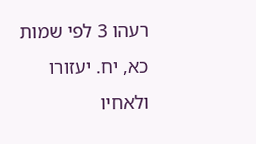רעהו 3 לפי שמות כא, יח. יעזורו ולאחיו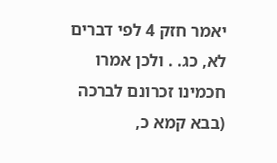יאמר חזק 4 לפי דברים לא, כג. . ולכן אמרו חכמינו זכרונם לברכה (בבא קמא כ,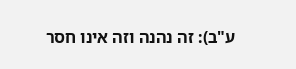ע"ב): זה נהנה וזה אינו חסר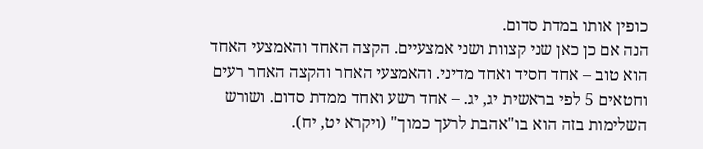כופין אותו במדת סדום.
הנה אם כן כאן שני קצוות ושני אמצעיים. הקצה האחד והאמצעי האחד הוא טוב – אחד חסיד ואחד מדיני. והאמצעי האחר והקצה האחר רעים וחטאים 5 לפי בראשית יג, יג. – אחד רשע ואחד ממדת סדום. ושורש השלימות בזה הוא בו"אהבת לרעך כמוך" (ויקרא יט, יח).